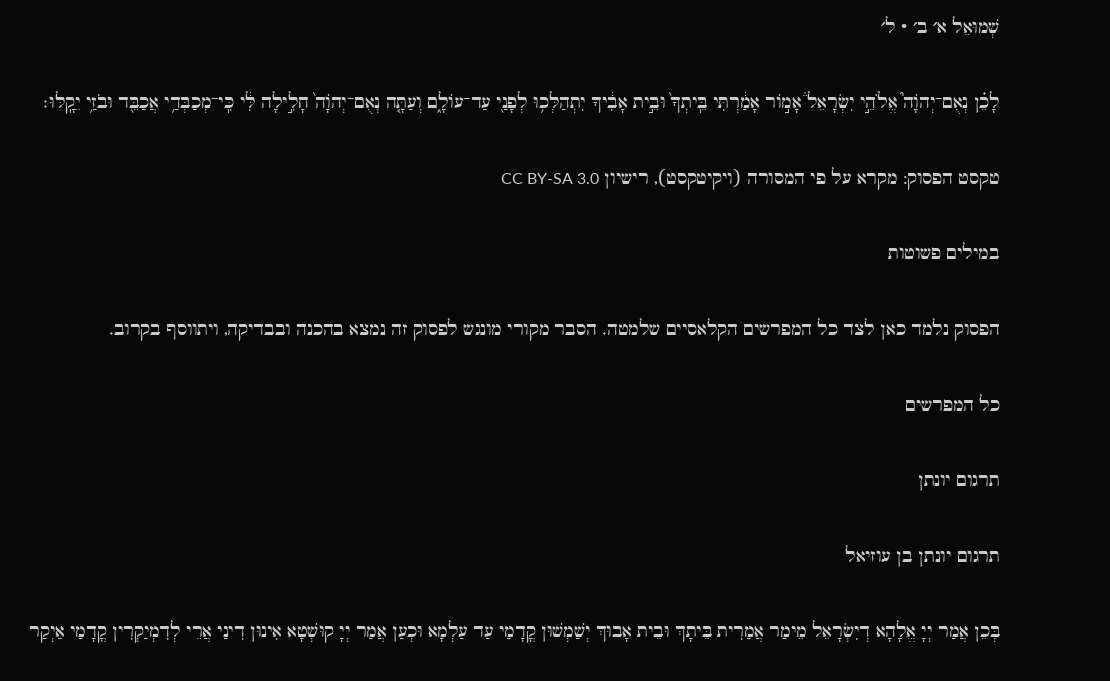שְׁמוּאֵל א׳ ב׳ · ל׳

לָכֵ֗ן נְאֻם־יְהֹוָה֮ אֱלֹהֵ֣י יִשְׂרָאֵל֒ אָמ֣וֹר אָמַ֔רְתִּי בֵּֽיתְךָ֙ וּבֵ֣ית אָבִ֔יךָ יִתְהַלְּכ֥וּ לְפָנַ֖י עַד־עוֹלָ֑ם וְעַתָּ֤ה נְאֻם־יְהֹוָה֙ חָלִ֣ילָה לִּ֔י כִּֽי־מְכַבְּדַ֥י אֲכַבֵּ֖ד וּבֹזַ֥י יֵקָֽלּוּ׃

טקסט הפסוק: מקרא על פי המסורה (ויקיטקסט), רישיון CC BY-SA 3.0

במילים פשוטות

הפסוק נלמד כאן לצד כל המפרשים הקלאסיים שלמטה. הסבר מקורי מונגש לפסוק זה נמצא בהכנה ובבדיקה, ויתווסף בקרוב.

כל המפרשים

תרגום יונתן

תרגום יונתן בן עוזיאל

בְּכֵן אֲמַר יְיָ אֱלָהָא דְיִשְׂרָאֵל מֵימַר אֲמַרִית בֵּיתָךְ וּבֵית אָבוּךְ יְשַׁמְשׁוּן קֳדָמַי עַד עַלְמָא וּכְעַן אֲמַר יְיָ קוּשְׁטָא אִינוּן דִינַי אֲרֵי לְדִמְיַקְרִין קֳדָמַי אַיְקַר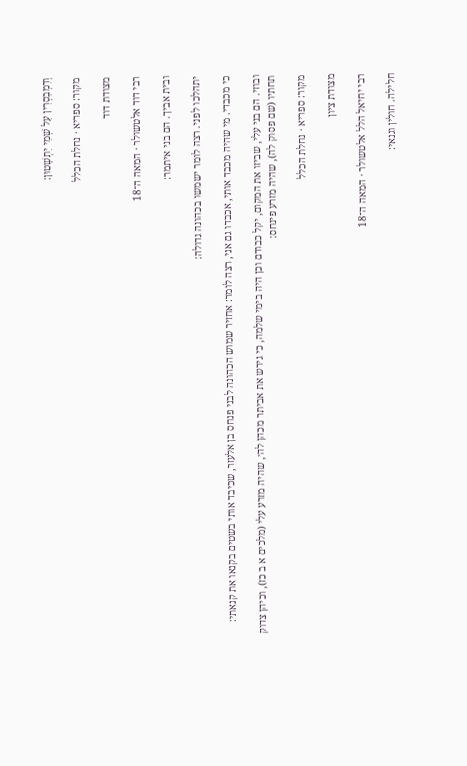וְדִמְבַסְרִין עַל שְׁמִי יִתְשָׁטוּן:

מקור: ספריא · נחלת הכלל

מצודת דוד

רבי דוד אלטשולר · המאה ה־18

ובית אביך. הם בני איתמר:

יתהלכו לפני. רצה לומר ישמשו בכהונה גדולה:

כי מכבדי. מי שהיה מכבד אותי, אכבדו גם אני, רצה לומר: אחזיר שמוש הכהונה לבני פנחס בן אלעזר, שכיבד אותי בשטים בקנאו את קנאתי:

ובוזי. הם בני עלי, שביזו את המקום, יקל כבודם וכן היה בימי שלמה, כי גירש את אביתר מכהן לה׳, שהיה מזרע עלי (מלכים א ב כז), וכיהן צדוק תחתיו (שם פסוק לה), שהיה מזרע פינחס:

מקור: ספריא · נחלת הכלל

מצודת ציון

רבי יחיאל הלל אלטשולר · המאה ה־18

חלילה. חולין וגנאי: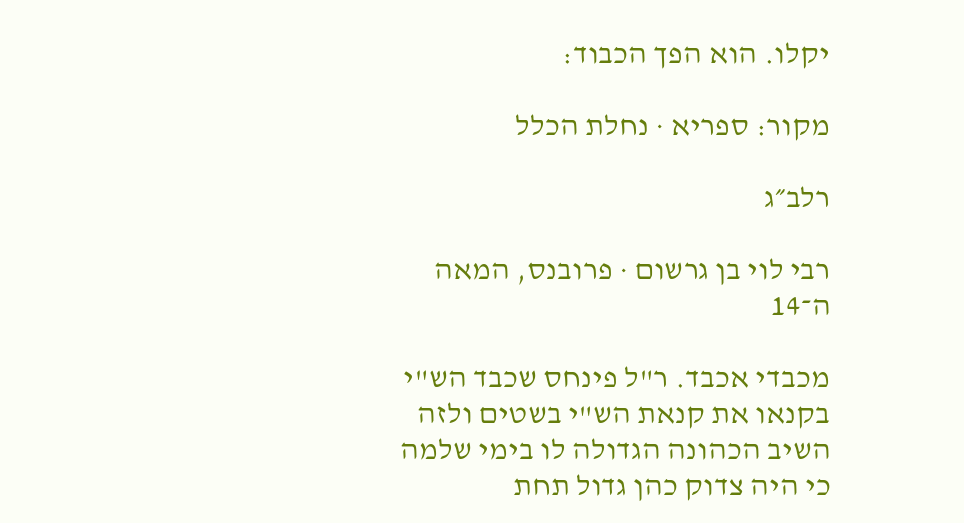יקלו. הוא הפך הכבוד:

מקור: ספריא · נחלת הכלל

רלב״ג

רבי לוי בן גרשום · פרובנס, המאה ה־14

מכבדי אכבד. ר"ל פינחס שכבד הש"י בקנאו את קנאת הש"י בשטים ולזה השיב הכהונה הגדולה לו בימי שלמה כי היה צדוק כהן גדול תחת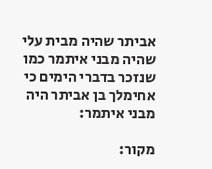אביתר שהיה מבית עלי שהיה מבני איתמר כמו שנזכר בדברי הימים כי אחימלך בן אביתר היה מבני איתמר:

מקור: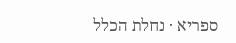ספריא · נחלת הכלל